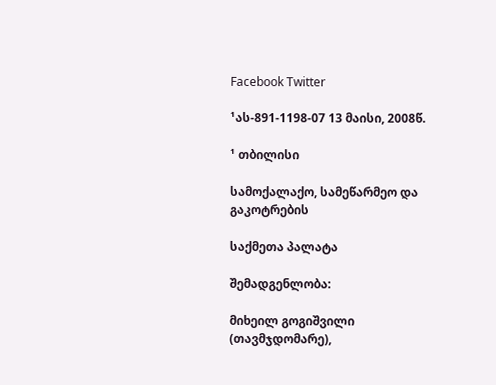Facebook Twitter

¹ას-891-1198-07 13 მაისი, 2008წ.

¹ თბილისი

სამოქალაქო, სამეწარმეო და გაკოტრების

საქმეთა პალატა

შემადგენლობა:

მიხეილ გოგიშვილი (თავმჯდომარე),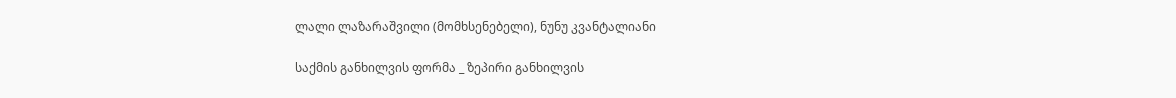ლალი ლაზარაშვილი (მომხსენებელი), ნუნუ კვანტალიანი

საქმის განხილვის ფორმა _ ზეპირი განხილვის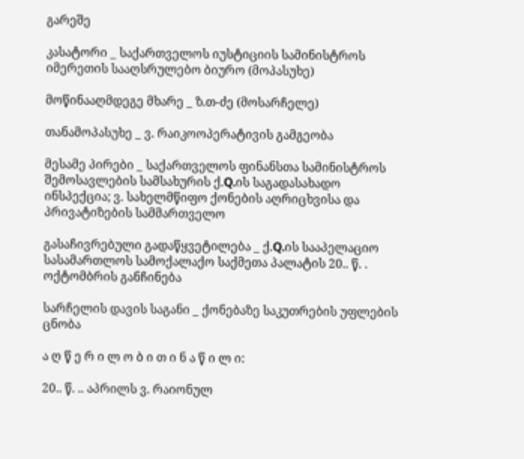გარეშე

კასატორი _ საქართველოს იუსტიციის სამინისტროს იმერეთის სააღსრულებო ბიურო (მოპასუხე)

მოწინააღმდეგე მხარე _ ზ.თ-ძე (მოსარჩელე)

თანამოპასუხე _ ვ. რაიკოოპერატივის გამგეობა

მესამე პირები _ საქართველოს ფინანსთა სამინისტროს შემოსავლების სამსახურის ქ.Q.ის საგადასახადო ინსპექცია; ვ. სახელმწიფო ქონების აღრიცხვისა და პრივატიზების სამმართველო

გასაჩივრებული გადაწყვეტილება _ ქ.Q.ის სააპელაციო სასამართლოს სამოქალაქო საქმეთა პალატის 20.. წ. . ოქტომბრის განჩინება

სარჩელის დავის საგანი _ ქონებაზე საკუთრების უფლების ცნობა

ა ღ წ ე რ ი ლ ო ბ ი თ ი ნ ა წ ი ლ ი:

20.. წ. .. აპრილს ვ. რაიონულ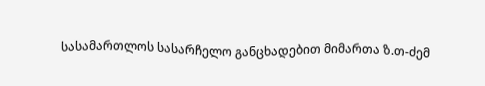სასამართლოს სასარჩელო განცხადებით მიმართა ზ.თ-ძემ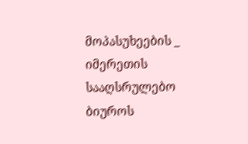მოპასუხეების _ იმერეთის სააღსრულებო ბიუროს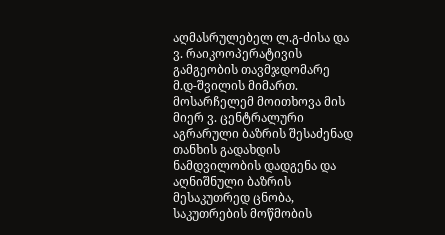აღმასრულებელ ლ.გ-ძისა და ვ. რაიკოოპერატივის გამგეობის თავმჯდომარე მ.დ-შვილის მიმართ. მოსარჩელემ მოითხოვა მის მიერ ვ. ცენტრალური აგრარული ბაზრის შესაძენად თანხის გადახდის ნამდვილობის დადგენა და აღნიშნული ბაზრის მესაკუთრედ ცნობა, საკუთრების მოწმობის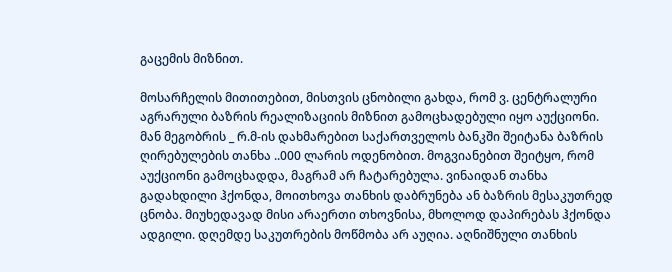გაცემის მიზნით.

მოსარჩელის მითითებით, მისთვის ცნობილი გახდა, რომ ვ. ცენტრალური აგრარული ბაზრის რეალიზაციის მიზნით გამოცხადებული იყო აუქციონი. მან მეგობრის _ რ.მ-ის დახმარებით საქართველოს ბანკში შეიტანა ბაზრის ღირებულების თანხა ..000 ლარის ოდენობით. მოგვიანებით შეიტყო, რომ აუქციონი გამოცხადდა, მაგრამ არ ჩატარებულა. ვინაიდან თანხა გადახდილი ჰქონდა, მოითხოვა თანხის დაბრუნება ან ბაზრის მესაკუთრედ ცნობა. მიუხედავად მისი არაერთი თხოვნისა, მხოლოდ დაპირებას ჰქონდა ადგილი. დღემდე საკუთრების მოწმობა არ აუღია. აღნიშნული თანხის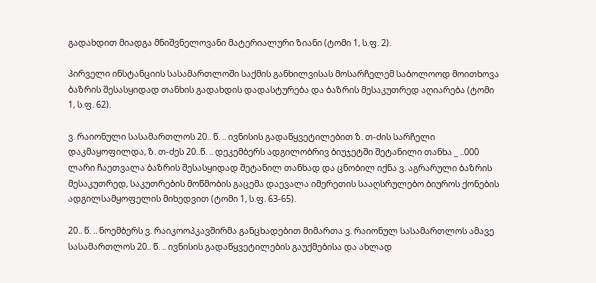გადახდით მიადგა მნიშვნელოვანი მატერიალური ზიანი (ტომი 1, ს.ფ. 2).

პირველი ინსტანციის სასამართლოში საქმის განხილვისას მოსარჩელემ საბოლოოდ მოითხოვა ბაზრის შესასყიდად თანხის გადახდის დადასტურება და ბაზრის მესაკუთრედ აღიარება (ტომი 1, ს.ფ. 62).

ვ. რაიონული სასამართლოს 20.. წ. .. ივნისის გადაწყვეტილებით ზ. თ-ძის სარჩელი დაკმაყოფილდა, ზ. თ-ძეს 20..წ. .. დეკემბერს ადგილობრივ ბიუჯეტში შეტანილი თანხა _ ..000 ლარი ჩაეთვალა ბაზრის შესასყიდად შეტანილ თანხად და ცნობილ იქნა ვ. აგრარული ბაზრის მესაკუთრედ, საკუთრების მოწმობის გაცემა დაევალა იმერეთის სააღსრულებო ბიუროს ქონების ადგილსამყოფელის მიხედვით (ტომი 1, ს.ფ. 63-65).

20.. წ. .. ნოემბერს ვ. რაიკოოპკავშირმა განცხადებით მიმართა ვ. რაიონულ სასამართლოს ამავე სასამართლოს 20.. წ. .. ივნისის გადაწყვეტილების გაუქმებისა და ახლად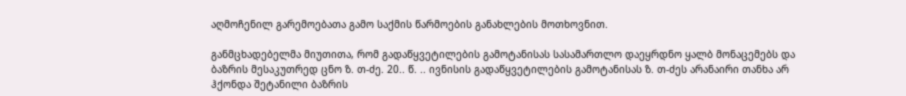აღმოჩენილ გარემოებათა გამო საქმის წარმოების განახლების მოთხოვნით.

განმცხადებელმა მიუთითა, რომ გადაწყვეტილების გამოტანისას სასამართლო დაეყრდნო ყალბ მონაცემებს და ბაზრის მესაკუთრედ ცნო ზ. თ-ძე. 20.. წ. .. ივნისის გადაწყვეტილების გამოტანისას ზ. თ-ძეს არანაირი თანხა არ ჰქონდა შეტანილი ბაზრის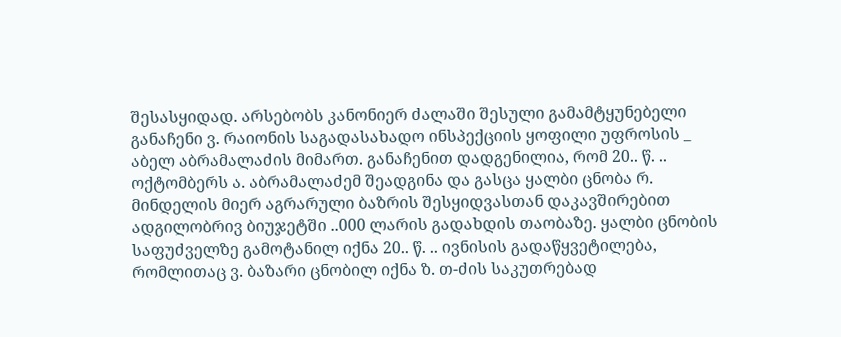შესასყიდად. არსებობს კანონიერ ძალაში შესული გამამტყუნებელი განაჩენი ვ. რაიონის საგადასახადო ინსპექციის ყოფილი უფროსის _ აბელ აბრამალაძის მიმართ. განაჩენით დადგენილია, რომ 20.. წ. .. ოქტომბერს ა. აბრამალაძემ შეადგინა და გასცა ყალბი ცნობა რ. მინდელის მიერ აგრარული ბაზრის შესყიდვასთან დაკავშირებით ადგილობრივ ბიუჯეტში ..000 ლარის გადახდის თაობაზე. ყალბი ცნობის საფუძველზე გამოტანილ იქნა 20.. წ. .. ივნისის გადაწყვეტილება, რომლითაც ვ. ბაზარი ცნობილ იქნა ზ. თ-ძის საკუთრებად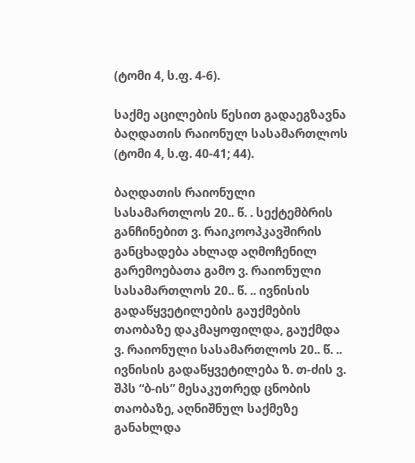(ტომი 4, ს.ფ. 4-6).

საქმე აცილების წესით გადაეგზავნა ბაღდათის რაიონულ სასამართლოს (ტომი 4, ს.ფ. 40-41; 44).

ბაღდათის რაიონული სასამართლოს 20.. წ. . სექტემბრის განჩინებით ვ. რაიკოოპკავშირის განცხადება ახლად აღმოჩენილ გარემოებათა გამო ვ. რაიონული სასამართლოს 20.. წ. .. ივნისის გადაწყვეტილების გაუქმების თაობაზე დაკმაყოფილდა, გაუქმდა ვ. რაიონული სასამართლოს 20.. წ. .. ივნისის გადაწყვეტილება ზ. თ-ძის ვ. შპს “ბ-ის” მესაკუთრედ ცნობის თაობაზე, აღნიშნულ საქმეზე განახლდა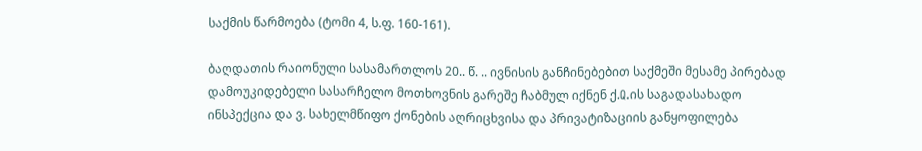საქმის წარმოება (ტომი 4, ს.ფ. 160-161).

ბაღდათის რაიონული სასამართლოს 20.. წ. .. ივნისის განჩინებებით საქმეში მესამე პირებად დამოუკიდებელი სასარჩელო მოთხოვნის გარეშე ჩაბმულ იქნენ ქ.Q.ის საგადასახადო ინსპექცია და ვ. სახელმწიფო ქონების აღრიცხვისა და პრივატიზაციის განყოფილება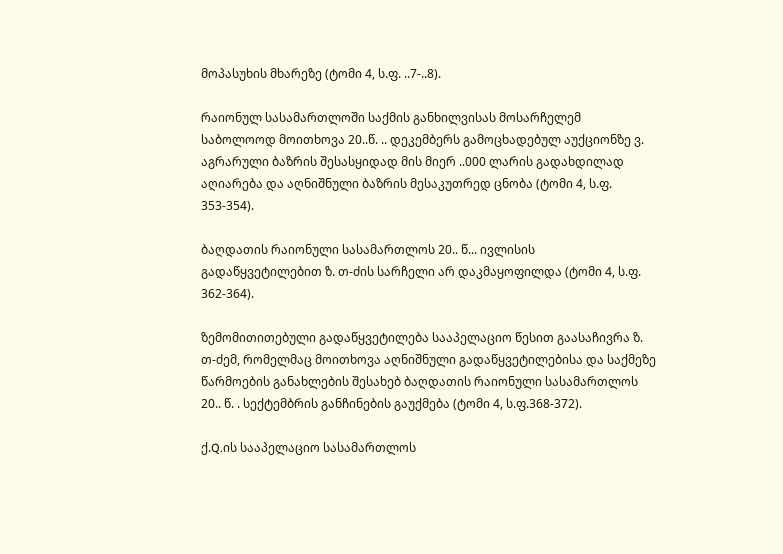მოპასუხის მხარეზე (ტომი 4, ს.ფ. ..7-..8).

რაიონულ სასამართლოში საქმის განხილვისას მოსარჩელემ საბოლოოდ მოითხოვა 20..წ. .. დეკემბერს გამოცხადებულ აუქციონზე ვ. აგრარული ბაზრის შესასყიდად მის მიერ ..000 ლარის გადახდილად აღიარება და აღნიშნული ბაზრის მესაკუთრედ ცნობა (ტომი 4, ს.ფ. 353-354).

ბაღდათის რაიონული სასამართლოს 20.. წ... ივლისის გადაწყვეტილებით ზ. თ-ძის სარჩელი არ დაკმაყოფილდა (ტომი 4, ს.ფ. 362-364).

ზემომითითებული გადაწყვეტილება სააპელაციო წესით გაასაჩივრა ზ. თ-ძემ, რომელმაც მოითხოვა აღნიშნული გადაწყვეტილებისა და საქმეზე წარმოების განახლების შესახებ ბაღდათის რაიონული სასამართლოს 20.. წ. . სექტემბრის განჩინების გაუქმება (ტომი 4, ს.ფ.368-372).

ქ.Q.ის სააპელაციო სასამართლოს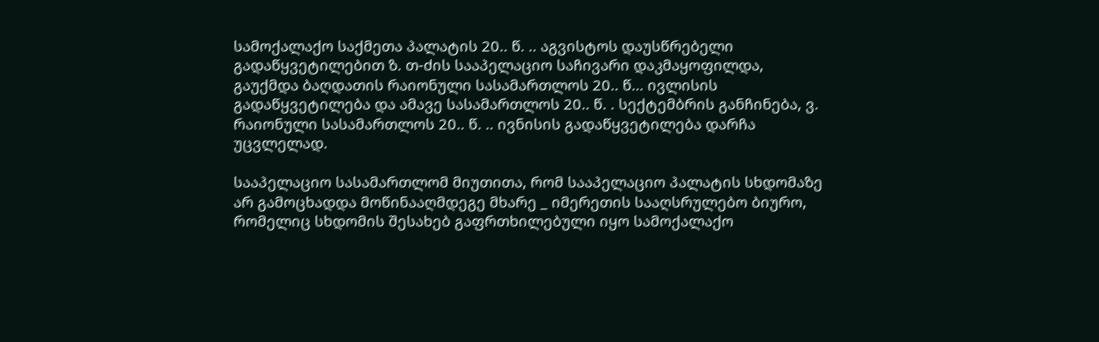სამოქალაქო საქმეთა პალატის 20.. წ. .. აგვისტოს დაუსწრებელი გადაწყვეტილებით ზ. თ-ძის სააპელაციო საჩივარი დაკმაყოფილდა, გაუქმდა ბაღდათის რაიონული სასამართლოს 20.. წ... ივლისის გადაწყვეტილება და ამავე სასამართლოს 20.. წ. . სექტემბრის განჩინება, ვ. რაიონული სასამართლოს 20.. წ. .. ივნისის გადაწყვეტილება დარჩა უცვლელად.

სააპელაციო სასამართლომ მიუთითა, რომ სააპელაციო პალატის სხდომაზე არ გამოცხადდა მოწინააღმდეგე მხარე _ იმერეთის სააღსრულებო ბიურო, რომელიც სხდომის შესახებ გაფრთხილებული იყო სამოქალაქო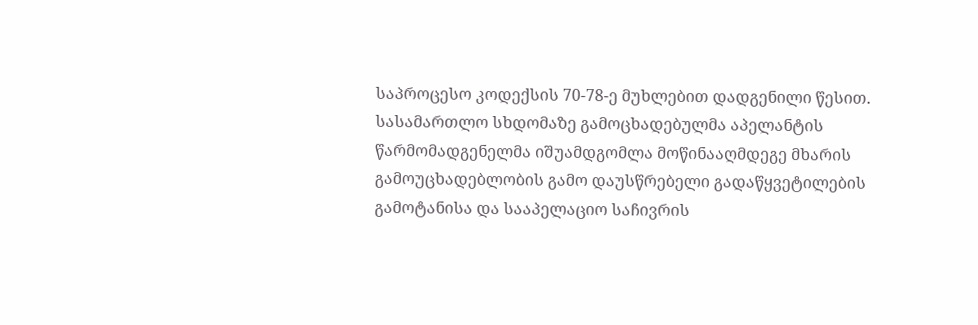საპროცესო კოდექსის 70-78-ე მუხლებით დადგენილი წესით. სასამართლო სხდომაზე გამოცხადებულმა აპელანტის წარმომადგენელმა იშუამდგომლა მოწინააღმდეგე მხარის გამოუცხადებლობის გამო დაუსწრებელი გადაწყვეტილების გამოტანისა და სააპელაციო საჩივრის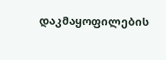დაკმაყოფილების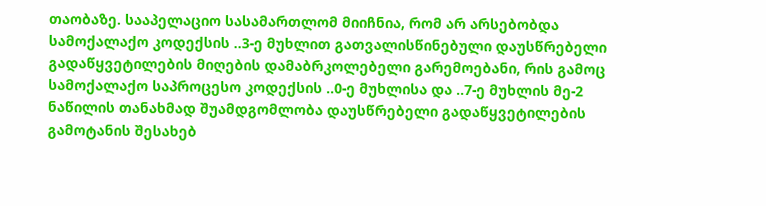თაობაზე. სააპელაციო სასამართლომ მიიჩნია, რომ არ არსებობდა სამოქალაქო კოდექსის ..3-ე მუხლით გათვალისწინებული დაუსწრებელი გადაწყვეტილების მიღების დამაბრკოლებელი გარემოებანი, რის გამოც სამოქალაქო საპროცესო კოდექსის ..0-ე მუხლისა და ..7-ე მუხლის მე-2 ნაწილის თანახმად შუამდგომლობა დაუსწრებელი გადაწყვეტილების გამოტანის შესახებ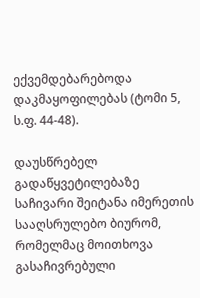ექვემდებარებოდა დაკმაყოფილებას (ტომი 5, ს.ფ. 44-48).

დაუსწრებელ გადაწყვეტილებაზე საჩივარი შეიტანა იმერეთის სააღსრულებო ბიურომ, რომელმაც მოითხოვა გასაჩივრებული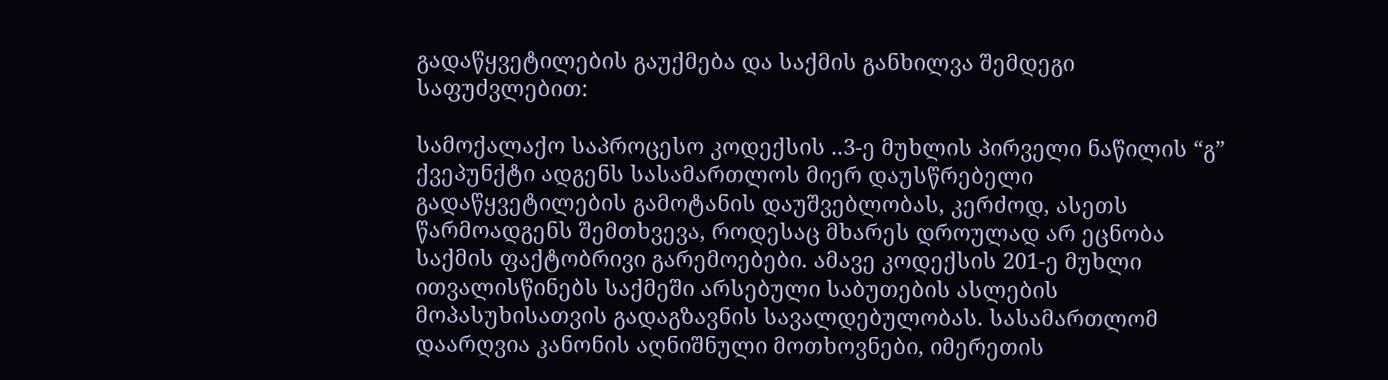გადაწყვეტილების გაუქმება და საქმის განხილვა შემდეგი საფუძვლებით:

სამოქალაქო საპროცესო კოდექსის ..3-ე მუხლის პირველი ნაწილის “გ” ქვეპუნქტი ადგენს სასამართლოს მიერ დაუსწრებელი გადაწყვეტილების გამოტანის დაუშვებლობას, კერძოდ, ასეთს წარმოადგენს შემთხვევა, როდესაც მხარეს დროულად არ ეცნობა საქმის ფაქტობრივი გარემოებები. ამავე კოდექსის 201-ე მუხლი ითვალისწინებს საქმეში არსებული საბუთების ასლების მოპასუხისათვის გადაგზავნის სავალდებულობას. სასამართლომ დაარღვია კანონის აღნიშნული მოთხოვნები, იმერეთის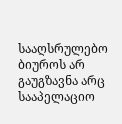სააღსრულებო ბიუროს არ გაუგზავნა არც სააპელაციო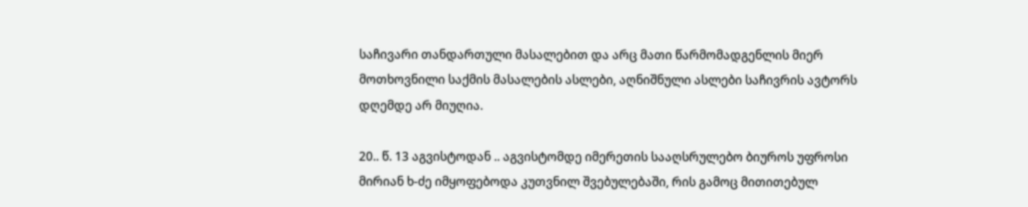საჩივარი თანდართული მასალებით და არც მათი წარმომადგენლის მიერ მოთხოვნილი საქმის მასალების ასლები, აღნიშნული ასლები საჩივრის ავტორს დღემდე არ მიუღია.

20.. წ. 13 აგვისტოდან .. აგვისტომდე იმერეთის სააღსრულებო ბიუროს უფროსი მირიან ხ-ძე იმყოფებოდა კუთვნილ შვებულებაში, რის გამოც მითითებულ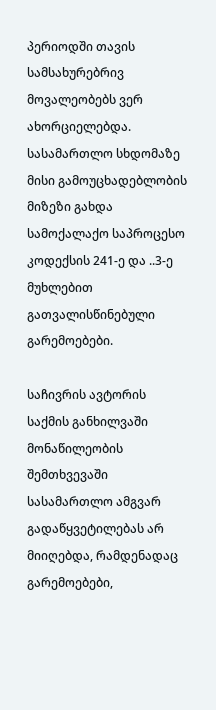პერიოდში თავის სამსახურებრივ მოვალეობებს ვერ ახორციელებდა. სასამართლო სხდომაზე მისი გამოუცხადებლობის მიზეზი გახდა სამოქალაქო საპროცესო კოდექსის 241-ე და ..3-ე მუხლებით გათვალისწინებული გარემოებები.

საჩივრის ავტორის საქმის განხილვაში მონაწილეობის შემთხვევაში სასამართლო ამგვარ გადაწყვეტილებას არ მიიღებდა, რამდენადაც გარემოებები,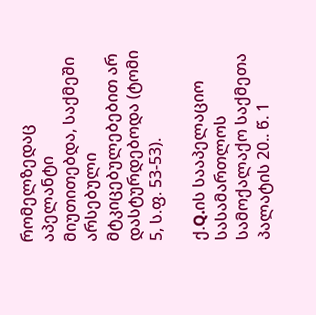რომელზედაც აპელანტი მიუთითებდა, საქმეში არსებული მტკიცებულებებით არ დასტურდებოდა (ტომი 5, ს.ფ. 53-53).

ქ.Q.ის სააპელაციო სასამართლოს სამოქალაქო საქმეთა პალატის 20.. წ. 1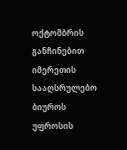ოქტომბრის განჩინებით იმერეთის სააღსრულებო ბიუროს უფროსის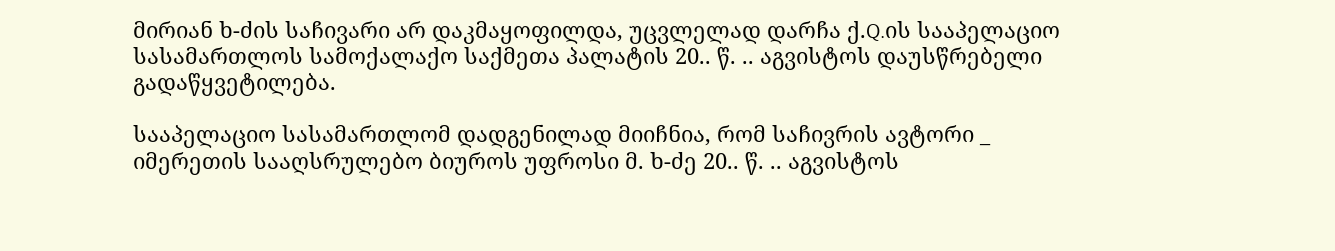მირიან ხ-ძის საჩივარი არ დაკმაყოფილდა, უცვლელად დარჩა ქ.Q.ის სააპელაციო სასამართლოს სამოქალაქო საქმეთა პალატის 20.. წ. .. აგვისტოს დაუსწრებელი გადაწყვეტილება.

სააპელაციო სასამართლომ დადგენილად მიიჩნია, რომ საჩივრის ავტორი _ იმერეთის სააღსრულებო ბიუროს უფროსი მ. ხ-ძე 20.. წ. .. აგვისტოს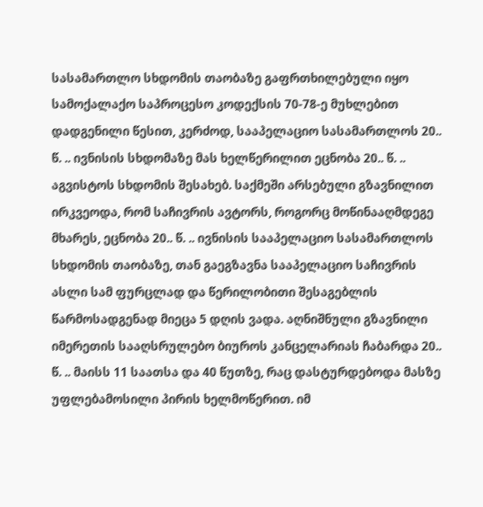სასამართლო სხდომის თაობაზე გაფრთხილებული იყო სამოქალაქო საპროცესო კოდექსის 70-78-ე მუხლებით დადგენილი წესით, კერძოდ, სააპელაციო სასამართლოს 20.. წ. .. ივნისის სხდომაზე მას ხელწერილით ეცნობა 20.. წ. .. აგვისტოს სხდომის შესახებ. საქმეში არსებული გზავნილით ირკვეოდა, რომ საჩივრის ავტორს, როგორც მოწინააღმდეგე მხარეს, ეცნობა 20.. წ. .. ივნისის სააპელაციო სასამართლოს სხდომის თაობაზე, თან გაეგზავნა სააპელაციო საჩივრის ასლი სამ ფურცლად და წერილობითი შესაგებლის წარმოსადგენად მიეცა 5 დღის ვადა. აღნიშნული გზავნილი იმერეთის სააღსრულებო ბიუროს კანცელარიას ჩაბარდა 20.. წ. .. მაისს 11 საათსა და 40 წუთზე, რაც დასტურდებოდა მასზე უფლებამოსილი პირის ხელმოწერით. იმ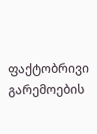ფაქტობრივი გარემოების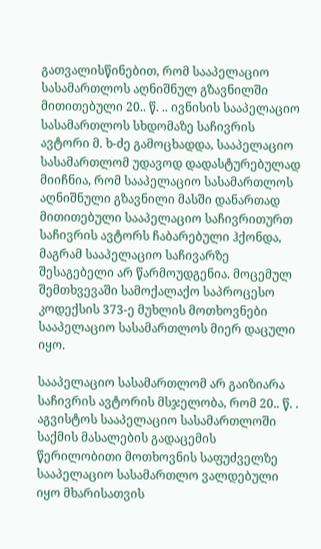გათვალისწინებით, რომ სააპელაციო სასამართლოს აღნიშნულ გზავნილში მითითებული 20.. წ. .. ივნისის სააპელაციო სასამართლოს სხდომაზე საჩივრის ავტორი მ. ხ-ძე გამოცხადდა, სააპელაციო სასამართლომ უდავოდ დადასტურებულად მიიჩნია, რომ სააპელაციო სასამართლოს აღნიშნული გზავნილი მასში დანართად მითითებული სააპელაციო საჩივრითურთ საჩივრის ავტორს ჩაბარებული ჰქონდა, მაგრამ სააპელაციო საჩივარზე შესაგებელი არ წარმოუდგენია. მოცემულ შემთხვევაში სამოქალაქო საპროცესო კოდექსის 373-ე მუხლის მოთხოვნები სააპელაციო სასამართლოს მიერ დაცული იყო.

სააპელაციო სასამართლომ არ გაიზიარა საჩივრის ავტორის მსჯელობა, რომ 20.. წ. . აგვისტოს სააპელაციო სასამართლოში საქმის მასალების გადაცემის წერილობითი მოთხოვნის საფუძველზე სააპელაციო სასამართლო ვალდებული იყო მხარისათვის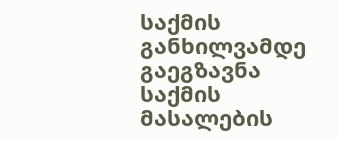საქმის განხილვამდე გაეგზავნა საქმის მასალების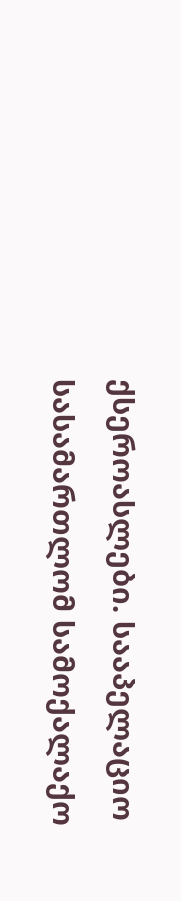ქსეროასლები. სააპელაციო სასამართლომ სამოქალაქო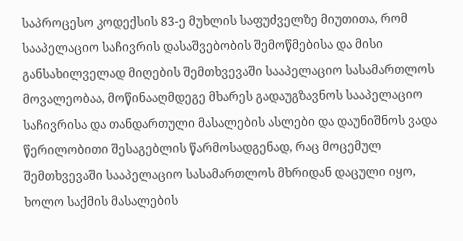საპროცესო კოდექსის 83-ე მუხლის საფუძველზე მიუთითა, რომ სააპელაციო საჩივრის დასაშვებობის შემოწმებისა და მისი განსახილველად მიღების შემთხვევაში სააპელაციო სასამართლოს მოვალეობაა, მოწინააღმდეგე მხარეს გადაუგზავნოს სააპელაციო საჩივრისა და თანდართული მასალების ასლები და დაუნიშნოს ვადა წერილობითი შესაგებლის წარმოსადგენად, რაც მოცემულ შემთხვევაში სააპელაციო სასამართლოს მხრიდან დაცული იყო, ხოლო საქმის მასალების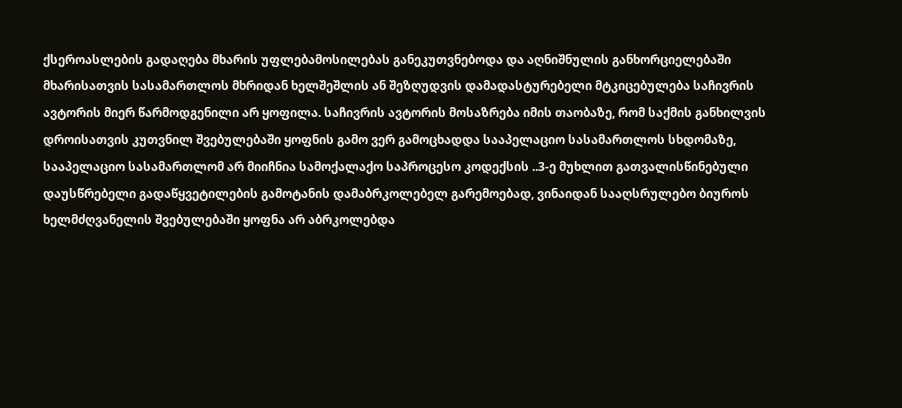ქსეროასლების გადაღება მხარის უფლებამოსილებას განეკუთვნებოდა და აღნიშნულის განხორციელებაში მხარისათვის სასამართლოს მხრიდან ხელშეშლის ან შეზღუდვის დამადასტურებელი მტკიცებულება საჩივრის ავტორის მიერ წარმოდგენილი არ ყოფილა. საჩივრის ავტორის მოსაზრება იმის თაობაზე, რომ საქმის განხილვის დროისათვის კუთვნილ შვებულებაში ყოფნის გამო ვერ გამოცხადდა სააპელაციო სასამართლოს სხდომაზე, სააპელაციო სასამართლომ არ მიიჩნია სამოქალაქო საპროცესო კოდექსის ..3-ე მუხლით გათვალისწინებული დაუსწრებელი გადაწყვეტილების გამოტანის დამაბრკოლებელ გარემოებად, ვინაიდან სააღსრულებო ბიუროს ხელმძღვანელის შვებულებაში ყოფნა არ აბრკოლებდა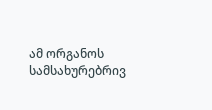ამ ორგანოს სამსახურებრივ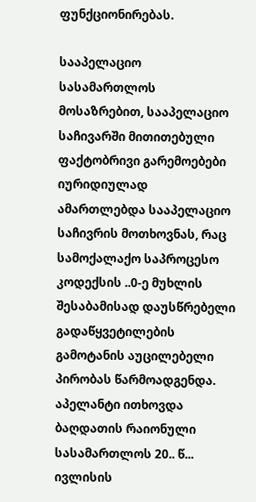ფუნქციონირებას.

სააპელაციო სასამართლოს მოსაზრებით, სააპელაციო საჩივარში მითითებული ფაქტობრივი გარემოებები იურიდიულად ამართლებდა სააპელაციო საჩივრის მოთხოვნას, რაც სამოქალაქო საპროცესო კოდექსის ..0-ე მუხლის შესაბამისად დაუსწრებელი გადაწყვეტილების გამოტანის აუცილებელი პირობას წარმოადგენდა. აპელანტი ითხოვდა ბაღდათის რაიონული სასამართლოს 20.. წ... ივლისის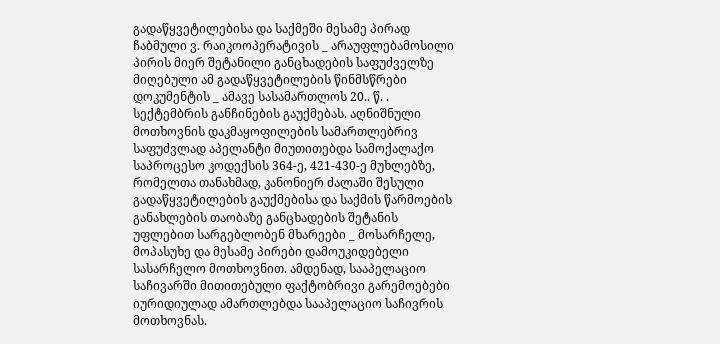გადაწყვეტილებისა და საქმეში მესამე პირად ჩაბმული ვ. რაიკოოპერატივის _ არაუფლებამოსილი პირის მიერ შეტანილი განცხადების საფუძველზე მიღებული ამ გადაწყვეტილების წინმსწრები დოკუმენტის _ ამავე სასამართლოს 20.. წ. . სექტემბრის განჩინების გაუქმებას. აღნიშნული მოთხოვნის დაკმაყოფილების სამართლებრივ საფუძვლად აპელანტი მიუთითებდა სამოქალაქო საპროცესო კოდექსის 364-ე, 421-430-ე მუხლებზე, რომელთა თანახმად, კანონიერ ძალაში შესული გადაწყვეტილების გაუქმებისა და საქმის წარმოების განახლების თაობაზე განცხადების შეტანის უფლებით სარგებლობენ მხარეები _ მოსარჩელე, მოპასუხე და მესამე პირები დამოუკიდებელი სასარჩელო მოთხოვნით. ამდენად, სააპელაციო საჩივარში მითითებული ფაქტობრივი გარემოებები იურიდიულად ამართლებდა სააპელაციო საჩივრის მოთხოვნას.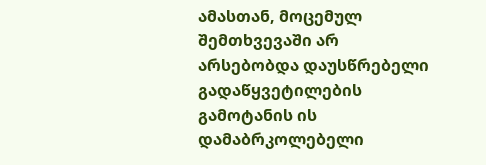ამასთან, მოცემულ შემთხვევაში არ არსებობდა დაუსწრებელი გადაწყვეტილების გამოტანის ის დამაბრკოლებელი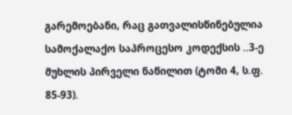გარემოებანი, რაც გათვალისწინებულია სამოქალაქო საპროცესო კოდექსის ..3-ე მუხლის პირველი ნაწილით (ტომი 4, ს.ფ. 85-93).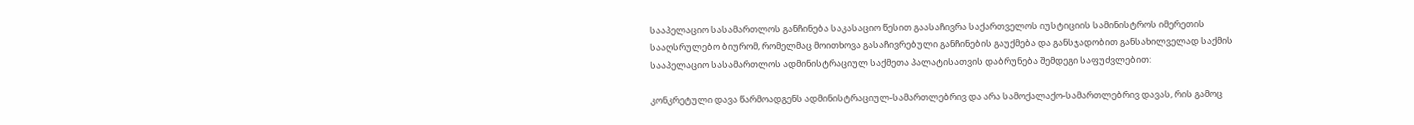სააპელაციო სასამართლოს განჩინება საკასაციო წესით გაასაჩივრა საქართველოს იუსტიციის სამინისტროს იმერეთის სააღსრულებო ბიურომ, რომელმაც მოითხოვა გასაჩივრებული განჩინების გაუქმება და განსჯადობით განსახილველად საქმის სააპელაციო სასამართლოს ადმინისტრაციულ საქმეთა პალატისათვის დაბრუნება შემდეგი საფუძვლებით:

კონკრეტული დავა წარმოადგენს ადმინისტრაციულ-სამართლებრივ და არა სამოქალაქო-სამართლებრივ დავას, რის გამოც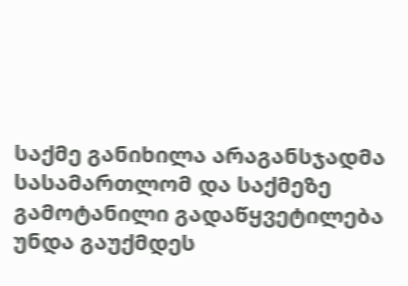საქმე განიხილა არაგანსჯადმა სასამართლომ და საქმეზე გამოტანილი გადაწყვეტილება უნდა გაუქმდეს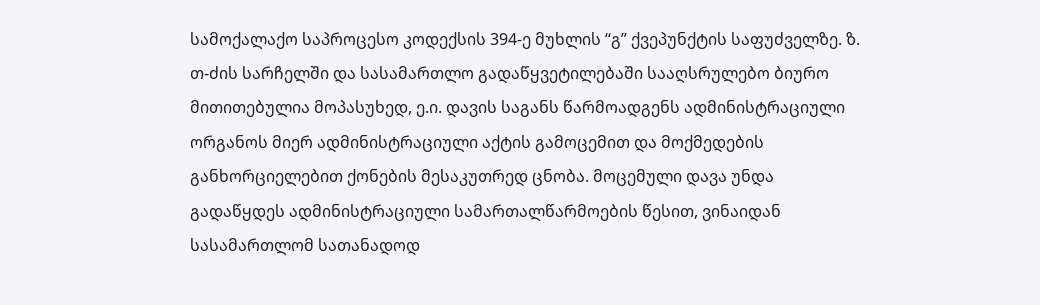სამოქალაქო საპროცესო კოდექსის 394-ე მუხლის “გ” ქვეპუნქტის საფუძველზე. ზ. თ-ძის სარჩელში და სასამართლო გადაწყვეტილებაში სააღსრულებო ბიურო მითითებულია მოპასუხედ, ე.ი. დავის საგანს წარმოადგენს ადმინისტრაციული ორგანოს მიერ ადმინისტრაციული აქტის გამოცემით და მოქმედების განხორციელებით ქონების მესაკუთრედ ცნობა. მოცემული დავა უნდა გადაწყდეს ადმინისტრაციული სამართალწარმოების წესით, ვინაიდან სასამართლომ სათანადოდ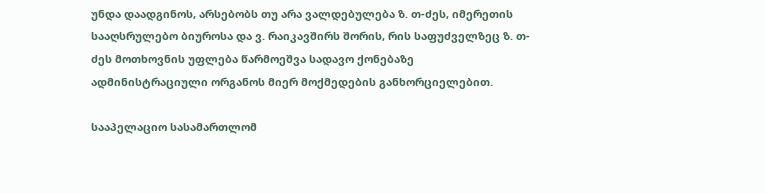უნდა დაადგინოს, არსებობს თუ არა ვალდებულება ზ. თ-ძეს, იმერეთის სააღსრულებო ბიუროსა და ვ. რაიკავშირს შორის, რის საფუძველზეც ზ. თ-ძეს მოთხოვნის უფლება წარმოეშვა სადავო ქონებაზე ადმინისტრაციული ორგანოს მიერ მოქმედების განხორციელებით.

სააპელაციო სასამართლომ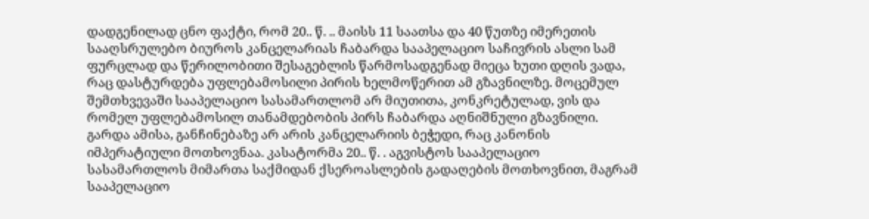დადგენილად ცნო ფაქტი, რომ 20.. წ. .. მაისს 11 საათსა და 40 წუთზე იმერეთის სააღსრულებო ბიუროს კანცელარიას ჩაბარდა სააპელაციო საჩივრის ასლი სამ ფურცლად და წერილობითი შესაგებლის წარმოსადგენად მიეცა ხუთი დღის ვადა, რაც დასტურდება უფლებამოსილი პირის ხელმოწერით ამ გზავნილზე. მოცემულ შემთხვევაში სააპელაციო სასამართლომ არ მიუთითა, კონკრეტულად, ვის და რომელ უფლებამოსილ თანამდებობის პირს ჩაბარდა აღნიშნული გზავნილი. გარდა ამისა, განჩინებაზე არ არის კანცელარიის ბეჭედი, რაც კანონის იმპერატიული მოთხოვნაა. კასატორმა 20.. წ. . აგვისტოს სააპელაციო სასამართლოს მიმართა საქმიდან ქსეროასლების გადაღების მოთხოვნით, მაგრამ სააპელაციო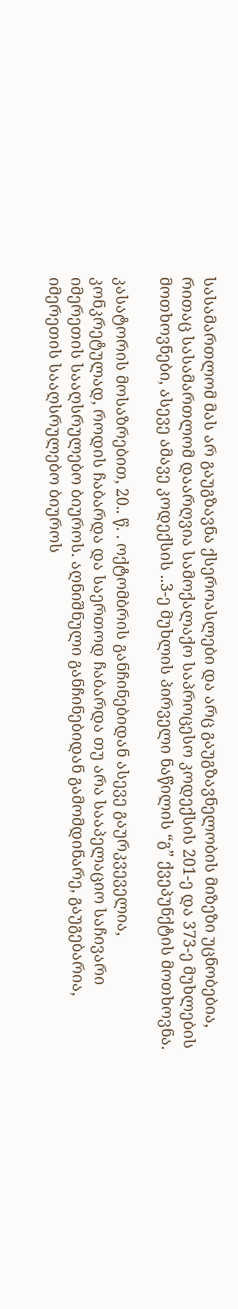სასამართლომ მას არ გაუგზავნა ქსეროასლები და არც გაუგზავნელობის მიზეზი უცნობებია, რითაც სასამართლომ დაარღვია სამოქალაქო საპროცესო კოდექსის 201-ე და 373-ე მუხლების მოთხოვნები, ასევე ამავე კოდექსის ..3-ე მუხლის პირველი ნაწილის “გ” ქვეპუნქტის მოთხოვნა.

კასატორის მოსაზრებით, 20.. წ. . ოქტომბრის განჩინებიდან ასევე გაურკვეველია, კონკრეტულად, როდის ჩაბარდა და საერთოდ ჩაბარდა თუ არა სააპელაციო საჩივარი იმერეთის სააღსრულებო ბიუროს. აღნიშნული განჩინებიდან გამომდინარე, გაუგებარია, იმერეთის სააღსრულებო ბიუროს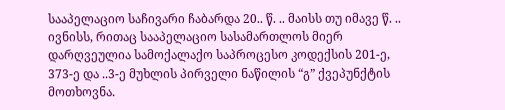სააპელაციო საჩივარი ჩაბარდა 20.. წ. .. მაისს თუ იმავე წ. .. ივნისს, რითაც სააპელაციო სასამართლოს მიერ დარღვეულია სამოქალაქო საპროცესო კოდექსის 201-ე, 373-ე და ..3-ე მუხლის პირველი ნაწილის “გ” ქვეპუნქტის მოთხოვნა.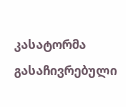კასატორმა გასაჩივრებული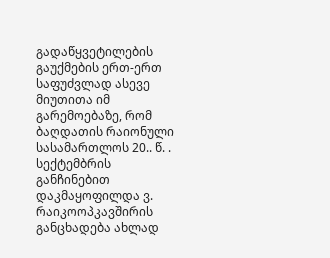გადაწყვეტილების გაუქმების ერთ-ერთ საფუძვლად ასევე მიუთითა იმ გარემოებაზე, რომ ბაღდათის რაიონული სასამართლოს 20.. წ. . სექტემბრის განჩინებით დაკმაყოფილდა ვ. რაიკოოპკავშირის განცხადება ახლად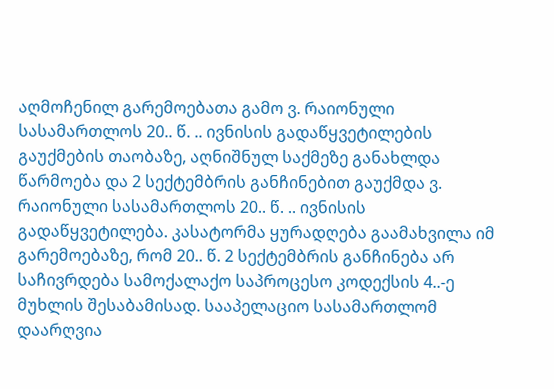აღმოჩენილ გარემოებათა გამო ვ. რაიონული სასამართლოს 20.. წ. .. ივნისის გადაწყვეტილების გაუქმების თაობაზე, აღნიშნულ საქმეზე განახლდა წარმოება და 2 სექტემბრის განჩინებით გაუქმდა ვ. რაიონული სასამართლოს 20.. წ. .. ივნისის გადაწყვეტილება. კასატორმა ყურადღება გაამახვილა იმ გარემოებაზე, რომ 20.. წ. 2 სექტემბრის განჩინება არ საჩივრდება სამოქალაქო საპროცესო კოდექსის 4..-ე მუხლის შესაბამისად. სააპელაციო სასამართლომ დაარღვია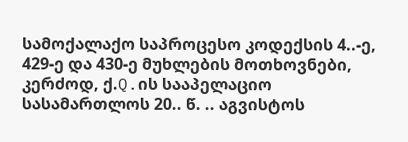სამოქალაქო საპროცესო კოდექსის 4..-ე, 429-ე და 430-ე მუხლების მოთხოვნები, კერძოდ, ქ.Q.ის სააპელაციო სასამართლოს 20.. წ. .. აგვისტოს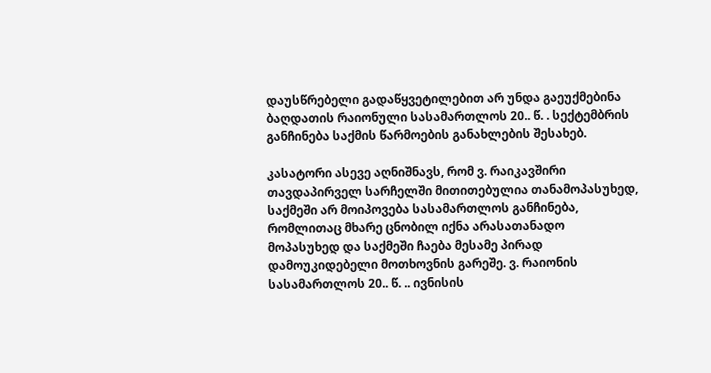დაუსწრებელი გადაწყვეტილებით არ უნდა გაეუქმებინა ბაღდათის რაიონული სასამართლოს 20.. წ. . სექტემბრის განჩინება საქმის წარმოების განახლების შესახებ.

კასატორი ასევე აღნიშნავს, რომ ვ. რაიკავშირი თავდაპირველ სარჩელში მითითებულია თანამოპასუხედ, საქმეში არ მოიპოვება სასამართლოს განჩინება, რომლითაც მხარე ცნობილ იქნა არასათანადო მოპასუხედ და საქმეში ჩაება მესამე პირად დამოუკიდებელი მოთხოვნის გარეშე. ვ. რაიონის სასამართლოს 20.. წ. .. ივნისის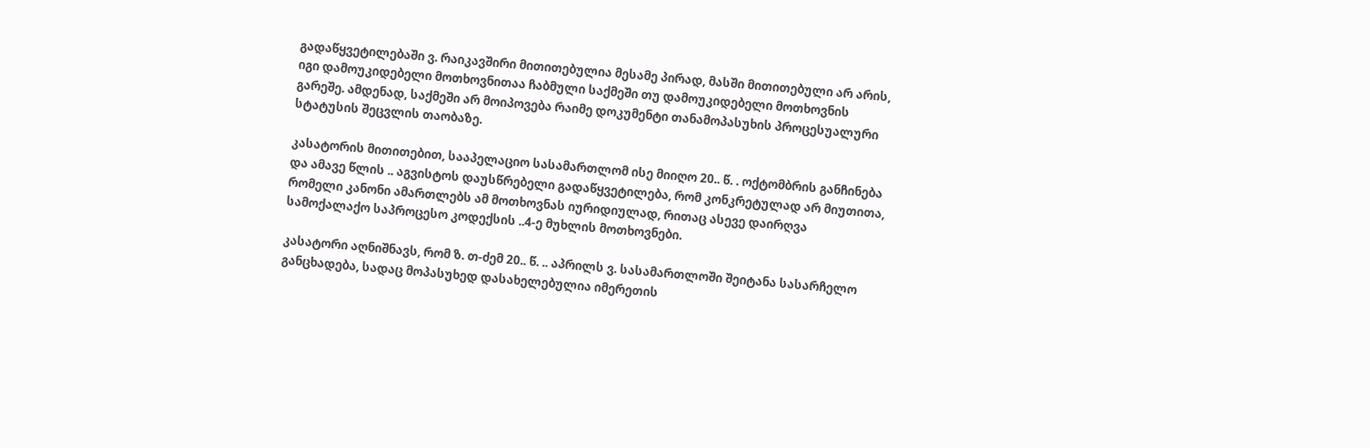გადაწყვეტილებაში ვ. რაიკავშირი მითითებულია მესამე პირად, მასში მითითებული არ არის, იგი დამოუკიდებელი მოთხოვნითაა ჩაბმული საქმეში თუ დამოუკიდებელი მოთხოვნის გარეშე. ამდენად, საქმეში არ მოიპოვება რაიმე დოკუმენტი თანამოპასუხის პროცესუალური სტატუსის შეცვლის თაობაზე.

კასატორის მითითებით, სააპელაციო სასამართლომ ისე მიიღო 20.. წ. . ოქტომბრის განჩინება და ამავე წლის .. აგვისტოს დაუსწრებელი გადაწყვეტილება, რომ კონკრეტულად არ მიუთითა, რომელი კანონი ამართლებს ამ მოთხოვნას იურიდიულად, რითაც ასევე დაირღვა სამოქალაქო საპროცესო კოდექსის ..4-ე მუხლის მოთხოვნები.

კასატორი აღნიშნავს, რომ ზ. თ-ძემ 20.. წ. .. აპრილს ვ. სასამართლოში შეიტანა სასარჩელო განცხადება, სადაც მოპასუხედ დასახელებულია იმერეთის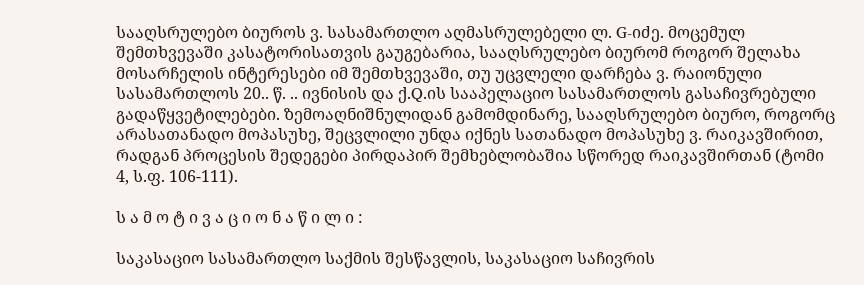სააღსრულებო ბიუროს ვ. სასამართლო აღმასრულებელი ლ. G-იძე. მოცემულ შემთხვევაში კასატორისათვის გაუგებარია, სააღსრულებო ბიურომ როგორ შელახა მოსარჩელის ინტერესები იმ შემთხვევაში, თუ უცვლელი დარჩება ვ. რაიონული სასამართლოს 20.. წ. .. ივნისის და ქ.Q.ის სააპელაციო სასამართლოს გასაჩივრებული გადაწყვეტილებები. ზემოაღნიშნულიდან გამომდინარე, სააღსრულებო ბიურო, როგორც არასათანადო მოპასუხე, შეცვლილი უნდა იქნეს სათანადო მოპასუხე ვ. რაიკავშირით, რადგან პროცესის შედეგები პირდაპირ შემხებლობაშია სწორედ რაიკავშირთან (ტომი 4, ს.ფ. 106-111).

ს ა მ ო ტ ი ვ ა ც ი ო ნ ა წ ი ლ ი :

საკასაციო სასამართლო საქმის შესწავლის, საკასაციო საჩივრის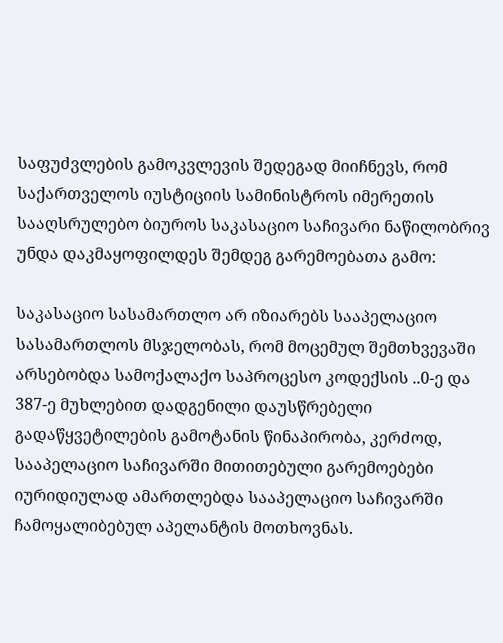საფუძვლების გამოკვლევის შედეგად მიიჩნევს, რომ საქართველოს იუსტიციის სამინისტროს იმერეთის სააღსრულებო ბიუროს საკასაციო საჩივარი ნაწილობრივ უნდა დაკმაყოფილდეს შემდეგ გარემოებათა გამო:

საკასაციო სასამართლო არ იზიარებს სააპელაციო სასამართლოს მსჯელობას, რომ მოცემულ შემთხვევაში არსებობდა სამოქალაქო საპროცესო კოდექსის ..0-ე და 387-ე მუხლებით დადგენილი დაუსწრებელი გადაწყვეტილების გამოტანის წინაპირობა, კერძოდ, სააპელაციო საჩივარში მითითებული გარემოებები იურიდიულად ამართლებდა სააპელაციო საჩივარში ჩამოყალიბებულ აპელანტის მოთხოვნას.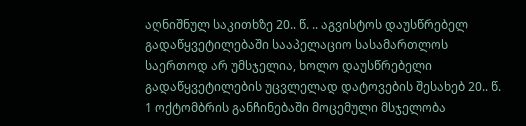აღნიშნულ საკითხზე 20.. წ. .. აგვისტოს დაუსწრებელ გადაწყვეტილებაში სააპელაციო სასამართლოს საერთოდ არ უმსჯელია, ხოლო დაუსწრებელი გადაწყვეტილების უცვლელად დატოვების შესახებ 20.. წ. 1 ოქტომბრის განჩინებაში მოცემული მსჯელობა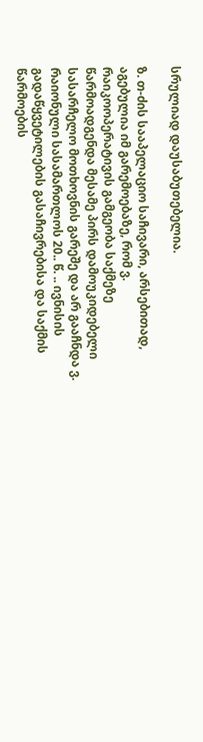სრულიად დაუსაბუთებელია.

ზ. თ-ძის სააპელაციო საჩივარი, არსებითად, აგებულია იმ გარემოებაზე, რომ ვ. რაიკოოპერატივის გამგეობა საქმეზე წარმოადგენდა მესამე პირს დამოუკიდებელი სასარჩელო მოთხოვნის გარეშე და არ გააჩნდა ვ. რაიონული სასამართლოს 20.. წ. .. ივნისის გადაწყვეტილების გასაჩივრებისა და საქმის წარმოების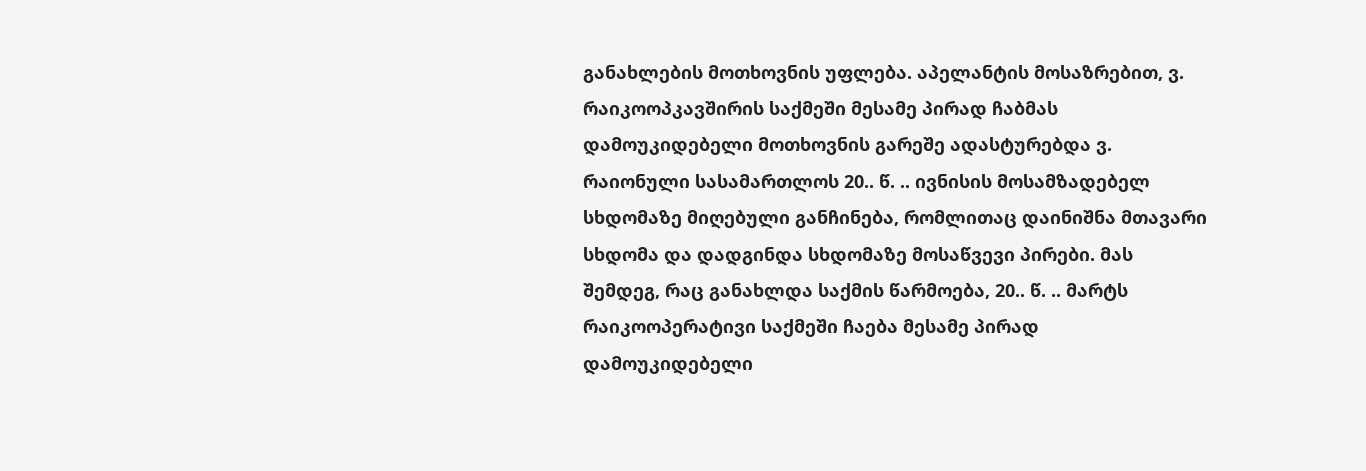განახლების მოთხოვნის უფლება. აპელანტის მოსაზრებით, ვ. რაიკოოპკავშირის საქმეში მესამე პირად ჩაბმას დამოუკიდებელი მოთხოვნის გარეშე ადასტურებდა ვ. რაიონული სასამართლოს 20.. წ. .. ივნისის მოსამზადებელ სხდომაზე მიღებული განჩინება, რომლითაც დაინიშნა მთავარი სხდომა და დადგინდა სხდომაზე მოსაწვევი პირები. მას შემდეგ, რაც განახლდა საქმის წარმოება, 20.. წ. .. მარტს რაიკოოპერატივი საქმეში ჩაება მესამე პირად დამოუკიდებელი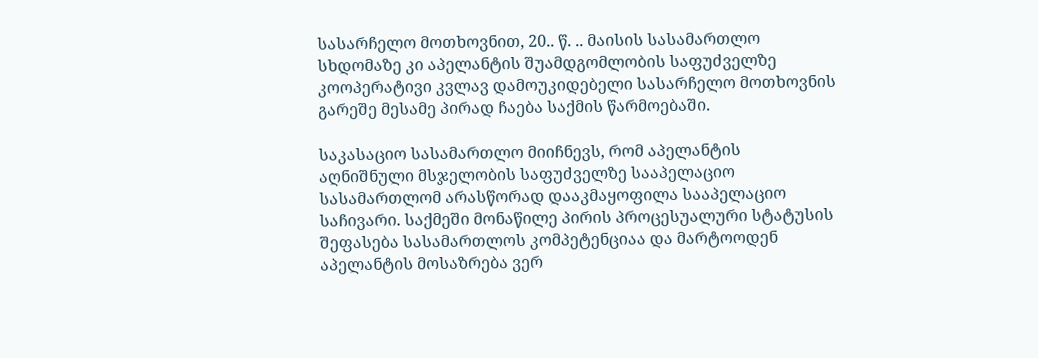სასარჩელო მოთხოვნით, 20.. წ. .. მაისის სასამართლო სხდომაზე კი აპელანტის შუამდგომლობის საფუძველზე კოოპერატივი კვლავ დამოუკიდებელი სასარჩელო მოთხოვნის გარეშე მესამე პირად ჩაება საქმის წარმოებაში.

საკასაციო სასამართლო მიიჩნევს, რომ აპელანტის აღნიშნული მსჯელობის საფუძველზე სააპელაციო სასამართლომ არასწორად დააკმაყოფილა სააპელაციო საჩივარი. საქმეში მონაწილე პირის პროცესუალური სტატუსის შეფასება სასამართლოს კომპეტენციაა და მარტოოდენ აპელანტის მოსაზრება ვერ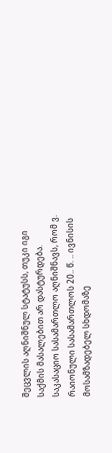შეცვლის აღნიშნულ სტატუსს, თუკი იგი საქმის მასალებით არ დასტურდება. საკასაციო სასამართლო აღნიშნავს, რომ ვ. რაიონული სასამართლოს 20.. წ. .. ივნისის მოსამზადებელ სხდომაზე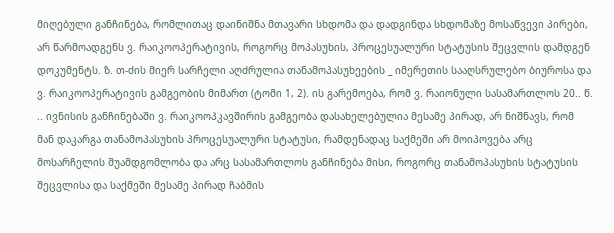მიღებული განჩინება, რომლითაც დაინიშნა მთავარი სხდომა და დადგინდა სხდომაზე მოსაწვევი პირები, არ წარმოადგენს ვ. რაიკოოპერატივის, როგორც მოპასუხის, პროცესუალური სტატუსის შეცვლის დამდგენ დოკუმენტს. ზ. თ-ძის მიერ სარჩელი აღძრულია თანამოპასუხეების _ იმერეთის სააღსრულებო ბიუროსა და ვ. რაიკოოპერატივის გამგეობის მიმართ (ტომი 1, 2). ის გარემოება, რომ ვ. რაიონული სასამართლოს 20.. წ. .. ივნისის განჩინებაში ვ. რაიკოოპკავშირის გამგეობა დასახელებულია მესამე პირად, არ ნიშნავს, რომ მან დაკარგა თანამოპასუხის პროცესუალური სტატუსი, რამდენადაც საქმეში არ მოიპოვება არც მოსარჩელის შუამდგომლობა და არც სასამართლოს განჩინება მისი, როგორც თანამოპასუხის სტატუსის შეცვლისა და საქმეში მესამე პირად ჩაბმის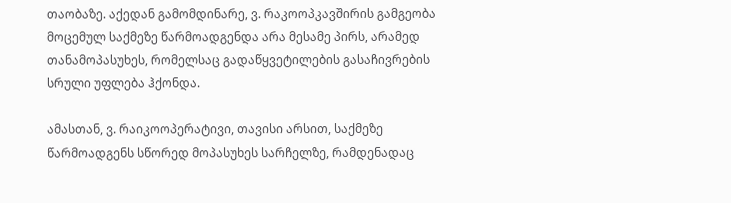თაობაზე. აქედან გამომდინარე, ვ. რაკოოპკავშირის გამგეობა მოცემულ საქმეზე წარმოადგენდა არა მესამე პირს, არამედ თანამოპასუხეს, რომელსაც გადაწყვეტილების გასაჩივრების სრული უფლება ჰქონდა.

ამასთან, ვ. რაიკოოპერატივი, თავისი არსით, საქმეზე წარმოადგენს სწორედ მოპასუხეს სარჩელზე, რამდენადაც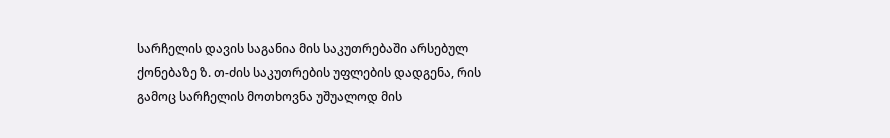სარჩელის დავის საგანია მის საკუთრებაში არსებულ ქონებაზე ზ. თ-ძის საკუთრების უფლების დადგენა, რის გამოც სარჩელის მოთხოვნა უშუალოდ მის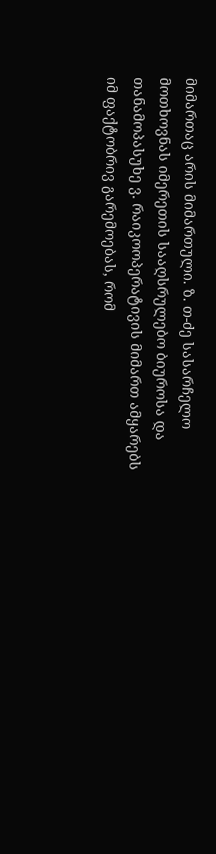მიმართაც არის მიმართული. ზ. თ-ძე სასარჩელო მოთხოვნას იმერეთის სააღსრულებო ბიუროსა და თანამოპასუხე ვ. რაიკოოპერატივის მიმართ ამყარებს იმ ფაქტობრივ გარემოებას, რომ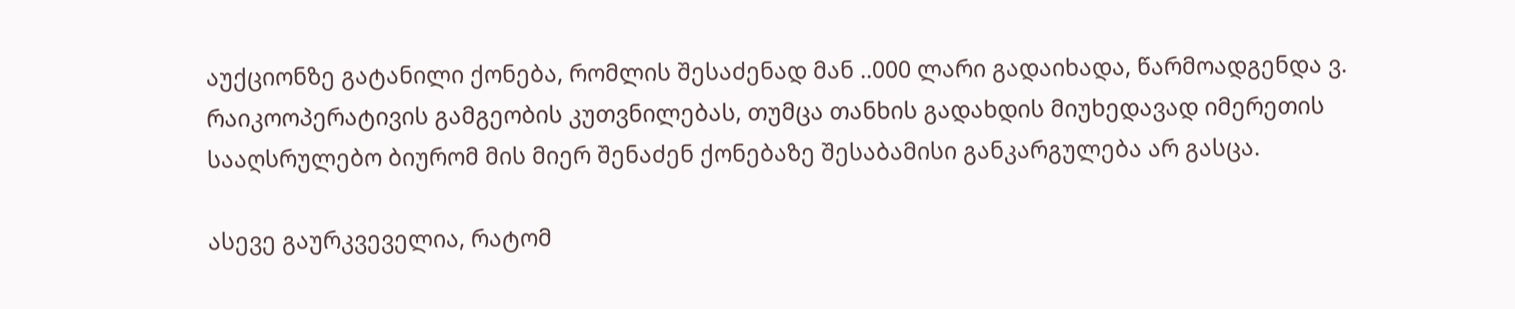აუქციონზე გატანილი ქონება, რომლის შესაძენად მან ..000 ლარი გადაიხადა, წარმოადგენდა ვ. რაიკოოპერატივის გამგეობის კუთვნილებას, თუმცა თანხის გადახდის მიუხედავად იმერეთის სააღსრულებო ბიურომ მის მიერ შენაძენ ქონებაზე შესაბამისი განკარგულება არ გასცა.

ასევე გაურკვეველია, რატომ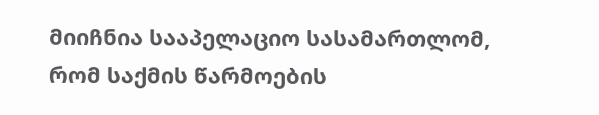მიიჩნია სააპელაციო სასამართლომ, რომ საქმის წარმოების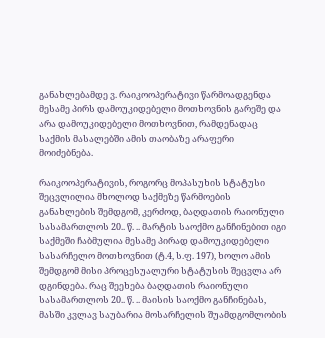განახლებამდე ვ. რაიკოოპერატივი წარმოადგენდა მესამე პირს დამოუკიდებელი მოთხოვნის გარეშე და არა დამოუკიდებელი მოთხოვნით, რამდენადაც საქმის მასალებში ამის თაობაზე არაფერი მოიძებნება.

რაიკოოპერატივის, როგორც მოპასუხის სტატუსი შეცვლილია მხოლოდ საქმეზე წარმოების განახლების შემდგომ, კერძოდ, ბაღდათის რაიონული სასამართლოს 20.. წ. .. მარტის საოქმო განჩინებით იგი საქმეში ჩაბმულია მესამე პირად დამოუკიდებელი სასარჩელო მოთხოვნით (ტ.4, ს.ფ. 197), ხოლო ამის შემდგომ მისი პროცესუალური სტატუსის შეცვლა არ დგინდება. რაც შეეხება ბაღდათის რაიონული სასამართლოს 20.. წ. .. მაისის საოქმო განჩინებას, მასში კვლავ საუბარია მოსარჩელის შუამდგომლობის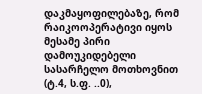დაკმაყოფილებაზე, რომ რაიკოოპერატივი იყოს მესამე პირი დამოუკიდებელი სასარჩელო მოთხოვნით (ტ.4, ს.ფ. ..0),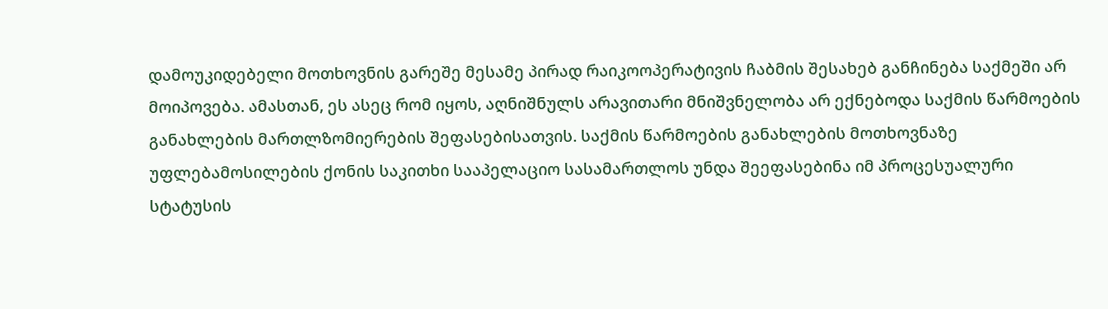დამოუკიდებელი მოთხოვნის გარეშე მესამე პირად რაიკოოპერატივის ჩაბმის შესახებ განჩინება საქმეში არ მოიპოვება. ამასთან, ეს ასეც რომ იყოს, აღნიშნულს არავითარი მნიშვნელობა არ ექნებოდა საქმის წარმოების განახლების მართლზომიერების შეფასებისათვის. საქმის წარმოების განახლების მოთხოვნაზე უფლებამოსილების ქონის საკითხი სააპელაციო სასამართლოს უნდა შეეფასებინა იმ პროცესუალური სტატუსის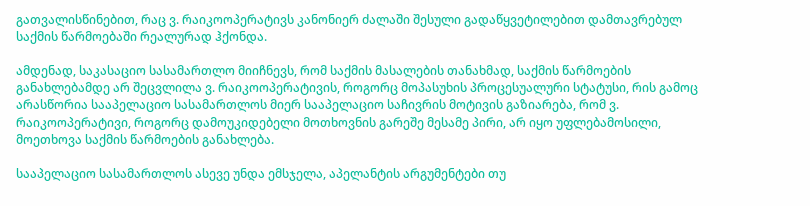გათვალისწინებით, რაც ვ. რაიკოოპერატივს კანონიერ ძალაში შესული გადაწყვეტილებით დამთავრებულ საქმის წარმოებაში რეალურად ჰქონდა.

ამდენად, საკასაციო სასამართლო მიიჩნევს, რომ საქმის მასალების თანახმად, საქმის წარმოების განახლებამდე არ შეცვლილა ვ. რაიკოოპერატივის, როგორც მოპასუხის პროცესუალური სტატუსი, რის გამოც არასწორია სააპელაციო სასამართლოს მიერ სააპელაციო საჩივრის მოტივის გაზიარება, რომ ვ. რაიკოოპერატივი, როგორც დამოუკიდებელი მოთხოვნის გარეშე მესამე პირი, არ იყო უფლებამოსილი, მოეთხოვა საქმის წარმოების განახლება.

სააპელაციო სასამართლოს ასევე უნდა ემსჯელა, აპელანტის არგუმენტები თუ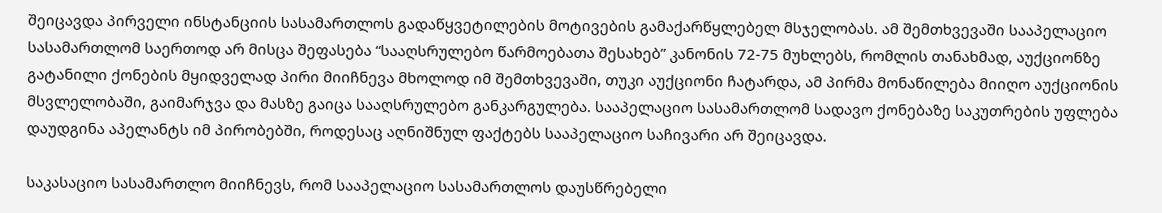შეიცავდა პირველი ინსტანციის სასამართლოს გადაწყვეტილების მოტივების გამაქარწყლებელ მსჯელობას. ამ შემთხვევაში სააპელაციო სასამართლომ საერთოდ არ მისცა შეფასება “სააღსრულებო წარმოებათა შესახებ” კანონის 72-75 მუხლებს, რომლის თანახმად, აუქციონზე გატანილი ქონების მყიდველად პირი მიიჩნევა მხოლოდ იმ შემთხვევაში, თუკი აუქციონი ჩატარდა, ამ პირმა მონაწილება მიიღო აუქციონის მსვლელობაში, გაიმარჯვა და მასზე გაიცა სააღსრულებო განკარგულება. სააპელაციო სასამართლომ სადავო ქონებაზე საკუთრების უფლება დაუდგინა აპელანტს იმ პირობებში, როდესაც აღნიშნულ ფაქტებს სააპელაციო საჩივარი არ შეიცავდა.

საკასაციო სასამართლო მიიჩნევს, რომ სააპელაციო სასამართლოს დაუსწრებელი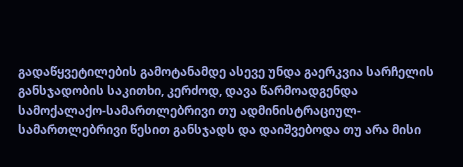გადაწყვეტილების გამოტანამდე ასევე უნდა გაერკვია სარჩელის განსჯადობის საკითხი, კერძოდ, დავა წარმოადგენდა სამოქალაქო-სამართლებრივი თუ ადმინისტრაციულ-სამართლებრივი წესით განსჯადს და დაიშვებოდა თუ არა მისი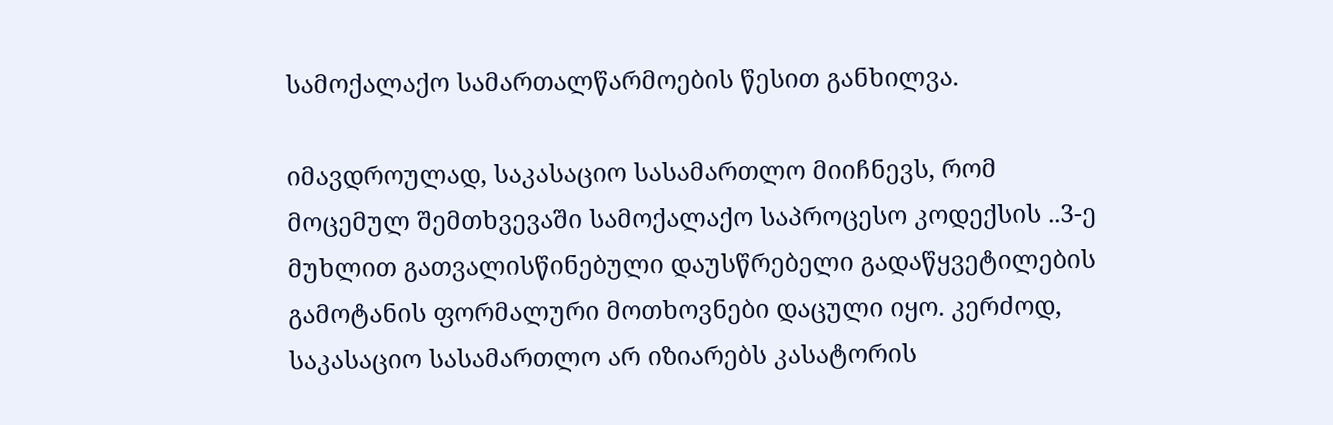სამოქალაქო სამართალწარმოების წესით განხილვა.

იმავდროულად, საკასაციო სასამართლო მიიჩნევს, რომ მოცემულ შემთხვევაში სამოქალაქო საპროცესო კოდექსის ..3-ე მუხლით გათვალისწინებული დაუსწრებელი გადაწყვეტილების გამოტანის ფორმალური მოთხოვნები დაცული იყო. კერძოდ, საკასაციო სასამართლო არ იზიარებს კასატორის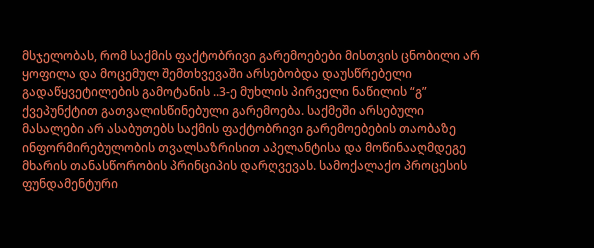მსჯელობას, რომ საქმის ფაქტობრივი გარემოებები მისთვის ცნობილი არ ყოფილა და მოცემულ შემთხვევაში არსებობდა დაუსწრებელი გადაწყვეტილების გამოტანის ..3-ე მუხლის პირველი ნაწილის “გ” ქვეპუნქტით გათვალისწინებული გარემოება. საქმეში არსებული მასალები არ ასაბუთებს საქმის ფაქტობრივი გარემოებების თაობაზე ინფორმირებულობის თვალსაზრისით აპელანტისა და მოწინააღმდეგე მხარის თანასწორობის პრინციპის დარღვევას. სამოქალაქო პროცესის ფუნდამენტური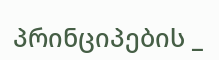პრინციპების _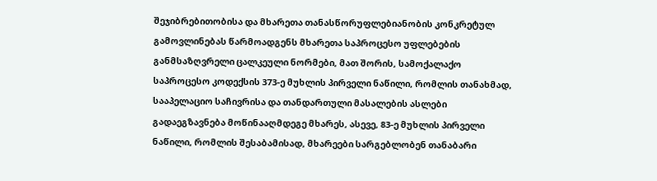შეჯიბრებითობისა და მხარეთა თანასწორუფლებიანობის კონკრეტულ გამოვლინებას წარმოადგენს მხარეთა საპროცესო უფლებების განმსაზღვრელი ცალკეული ნორმები, მათ შორის, სამოქალაქო საპროცესო კოდექსის 373-ე მუხლის პირველი ნაწილი, რომლის თანახმად, სააპელაციო საჩივრისა და თანდართული მასალების ასლები გადაეგზავნება მოწინააღმდეგე მხარეს, ასევე, 83-ე მუხლის პირველი ნაწილი, რომლის შესაბამისად, მხარეები სარგებლობენ თანაბარი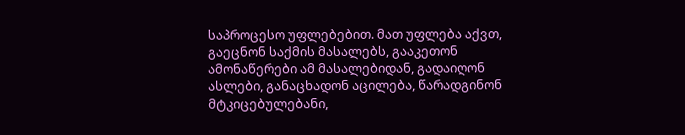საპროცესო უფლებებით. მათ უფლება აქვთ, გაეცნონ საქმის მასალებს, გააკეთონ ამონაწერები ამ მასალებიდან, გადაიღონ ასლები, განაცხადონ აცილება, წარადგინონ მტკიცებულებანი,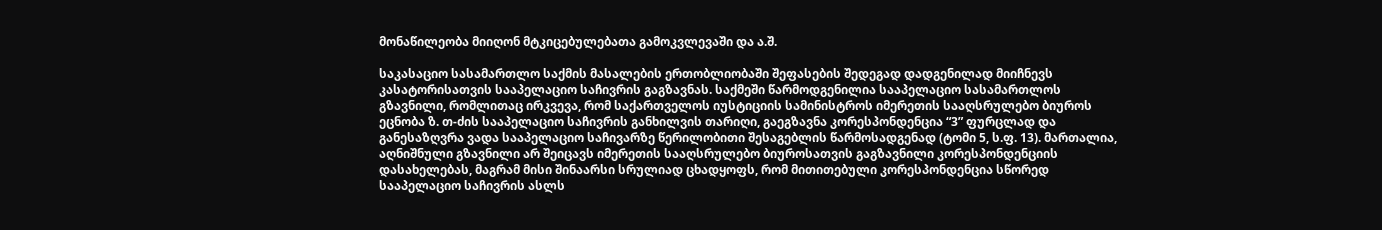მონაწილეობა მიიღონ მტკიცებულებათა გამოკვლევაში და ა.შ.

საკასაციო სასამართლო საქმის მასალების ერთობლიობაში შეფასების შედეგად დადგენილად მიიჩნევს კასატორისათვის სააპელაციო საჩივრის გაგზავნას. საქმეში წარმოდგენილია სააპელაციო სასამართლოს გზავნილი, რომლითაც ირკვევა, რომ საქართველოს იუსტიციის სამინისტროს იმერეთის სააღსრულებო ბიუროს ეცნობა ზ. თ-ძის სააპელაციო საჩივრის განხილვის თარიღი, გაეგზავნა კორესპონდენცია “3” ფურცლად და განესაზღვრა ვადა სააპელაციო საჩივარზე წერილობითი შესაგებლის წარმოსადგენად (ტომი 5, ს.ფ. 13). მართალია, აღნიშნული გზავნილი არ შეიცავს იმერეთის სააღსრულებო ბიუროსათვის გაგზავნილი კორესპონდენციის დასახელებას, მაგრამ მისი შინაარსი სრულიად ცხადყოფს, რომ მითითებული კორესპონდენცია სწორედ სააპელაციო საჩივრის ასლს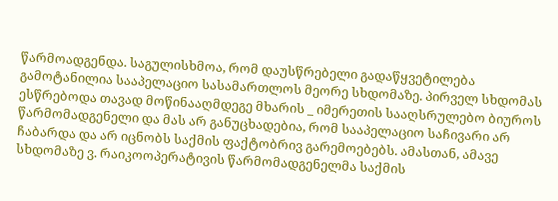წარმოადგენდა. საგულისხმოა, რომ დაუსწრებელი გადაწყვეტილება გამოტანილია სააპელაციო სასამართლოს მეორე სხდომაზე. პირველ სხდომას ესწრებოდა თავად მოწინააღმდეგე მხარის _ იმერეთის სააღსრულებო ბიუროს წარმომადგენელი და მას არ განუცხადებია, რომ სააპელაციო საჩივარი არ ჩაბარდა და არ იცნობს საქმის ფაქტობრივ გარემოებებს. ამასთან, ამავე სხდომაზე ვ. რაიკოოპერატივის წარმომადგენელმა საქმის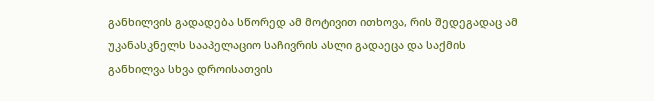განხილვის გადადება სწორედ ამ მოტივით ითხოვა, რის შედეგადაც ამ უკანასკნელს სააპელაციო საჩივრის ასლი გადაეცა და საქმის განხილვა სხვა დროისათვის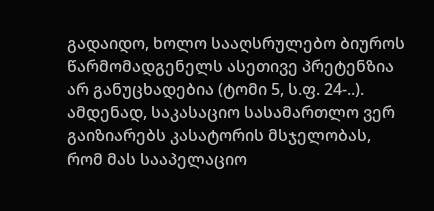გადაიდო, ხოლო სააღსრულებო ბიუროს წარმომადგენელს ასეთივე პრეტენზია არ განუცხადებია (ტომი 5, ს.ფ. 24-..). ამდენად, საკასაციო სასამართლო ვერ გაიზიარებს კასატორის მსჯელობას, რომ მას სააპელაციო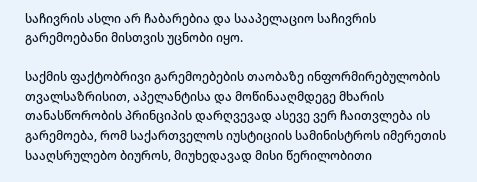საჩივრის ასლი არ ჩაბარებია და სააპელაციო საჩივრის გარემოებანი მისთვის უცნობი იყო.

საქმის ფაქტობრივი გარემოებების თაობაზე ინფორმირებულობის თვალსაზრისით, აპელანტისა და მოწინააღმდეგე მხარის თანასწორობის პრინციპის დარღვევად ასევე ვერ ჩაითვლება ის გარემოება, რომ საქართველოს იუსტიციის სამინისტროს იმერეთის სააღსრულებო ბიუროს, მიუხედავად მისი წერილობითი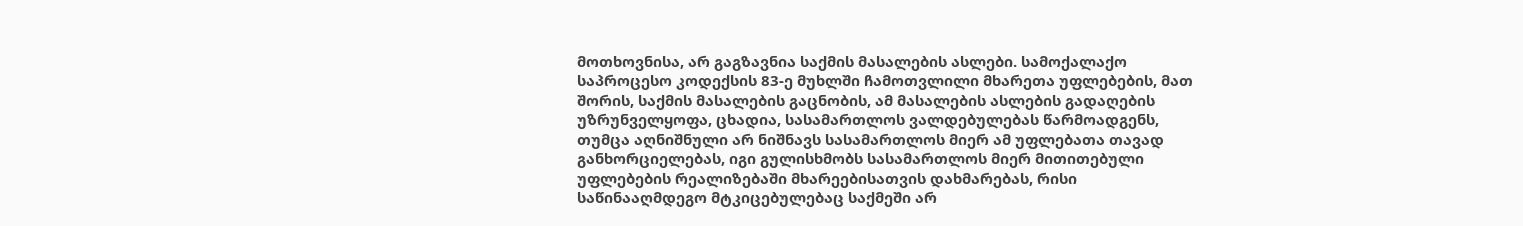მოთხოვნისა, არ გაგზავნია საქმის მასალების ასლები. სამოქალაქო საპროცესო კოდექსის 83-ე მუხლში ჩამოთვლილი მხარეთა უფლებების, მათ შორის, საქმის მასალების გაცნობის, ამ მასალების ასლების გადაღების უზრუნველყოფა, ცხადია, სასამართლოს ვალდებულებას წარმოადგენს, თუმცა აღნიშნული არ ნიშნავს სასამართლოს მიერ ამ უფლებათა თავად განხორციელებას, იგი გულისხმობს სასამართლოს მიერ მითითებული უფლებების რეალიზებაში მხარეებისათვის დახმარებას, რისი საწინააღმდეგო მტკიცებულებაც საქმეში არ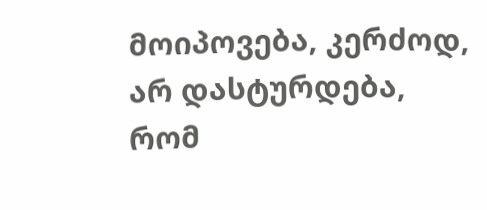მოიპოვება, კერძოდ, არ დასტურდება, რომ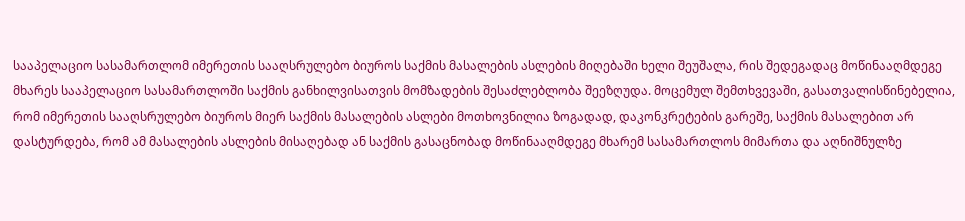სააპელაციო სასამართლომ იმერეთის სააღსრულებო ბიუროს საქმის მასალების ასლების მიღებაში ხელი შეუშალა, რის შედეგადაც მოწინააღმდეგე მხარეს სააპელაციო სასამართლოში საქმის განხილვისათვის მომზადების შესაძლებლობა შეეზღუდა. მოცემულ შემთხვევაში, გასათვალისწინებელია, რომ იმერეთის სააღსრულებო ბიუროს მიერ საქმის მასალების ასლები მოთხოვნილია ზოგადად, დაკონკრეტების გარეშე, საქმის მასალებით არ დასტურდება, რომ ამ მასალების ასლების მისაღებად ან საქმის გასაცნობად მოწინააღმდეგე მხარემ სასამართლოს მიმართა და აღნიშნულზე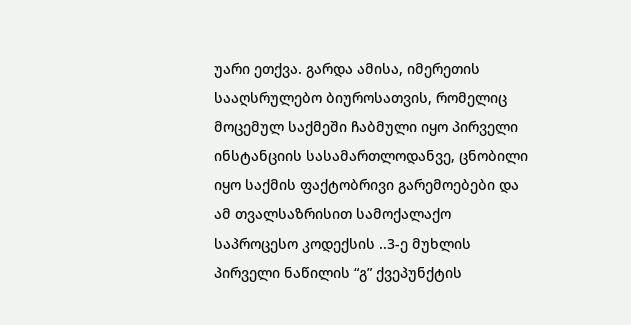უარი ეთქვა. გარდა ამისა, იმერეთის სააღსრულებო ბიუროსათვის, რომელიც მოცემულ საქმეში ჩაბმული იყო პირველი ინსტანციის სასამართლოდანვე, ცნობილი იყო საქმის ფაქტობრივი გარემოებები და ამ თვალსაზრისით სამოქალაქო საპროცესო კოდექსის ..3-ე მუხლის პირველი ნაწილის “გ” ქვეპუნქტის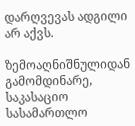დარღვევას ადგილი არ აქვს.

ზემოაღნიშნულიდან გამომდინარე, საკასაციო სასამართლო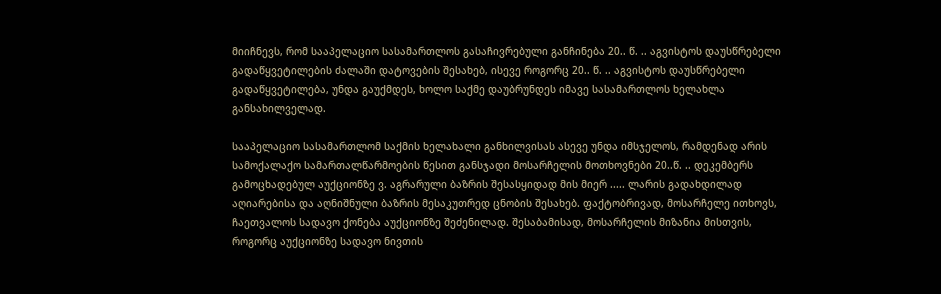მიიჩნევს, რომ სააპელაციო სასამართლოს გასაჩივრებული განჩინება 20.. წ. .. აგვისტოს დაუსწრებელი გადაწყვეტილების ძალაში დატოვების შესახებ, ისევე როგორც 20.. წ. .. აგვისტოს დაუსწრებელი გადაწყვეტილება, უნდა გაუქმდეს, ხოლო საქმე დაუბრუნდეს იმავე სასამართლოს ხელახლა განსახილველად.

სააპელაციო სასამართლომ საქმის ხელახალი განხილვისას ასევე უნდა იმსჯელოს, რამდენად არის სამოქალაქო სამართალწარმოების წესით განსჯადი მოსარჩელის მოთხოვნები 20..წ. .. დეკემბერს გამოცხადებულ აუქციონზე ვ. აგრარული ბაზრის შესასყიდად მის მიერ ..... ლარის გადახდილად აღიარებისა და აღნიშნული ბაზრის მესაკუთრედ ცნობის შესახებ. ფაქტობრივად, მოსარჩელე ითხოვს, ჩაეთვალოს სადავო ქონება აუქციონზე შეძენილად. შესაბამისად, მოსარჩელის მიზანია მისთვის, როგორც აუქციონზე სადავო ნივთის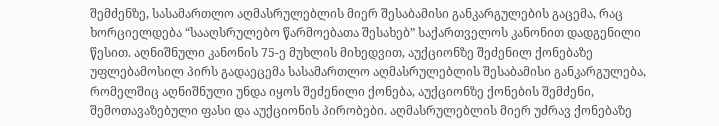შემძენზე, სასამართლო აღმასრულებლის მიერ შესაბამისი განკარგულების გაცემა, რაც ხორციელდება “სააღსრულებო წარმოებათა შესახებ” საქართველოს კანონით დადგენილი წესით. აღნიშნული კანონის 75-ე მუხლის მიხედვით, აუქციონზე შეძენილ ქონებაზე უფლებამოსილ პირს გადაეცემა სასამართლო აღმასრულებლის შესაბამისი განკარგულება, რომელშიც აღნიშნული უნდა იყოს შეძენილი ქონება, აუქციონზე ქონების შემძენი, შემოთავაზებული ფასი და აუქციონის პირობები. აღმასრულებლის მიერ უძრავ ქონებაზე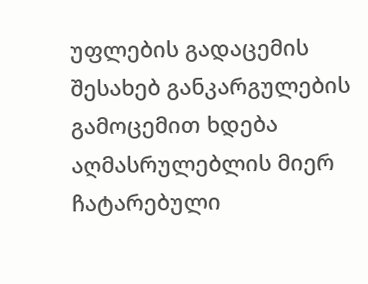უფლების გადაცემის შესახებ განკარგულების გამოცემით ხდება აღმასრულებლის მიერ ჩატარებული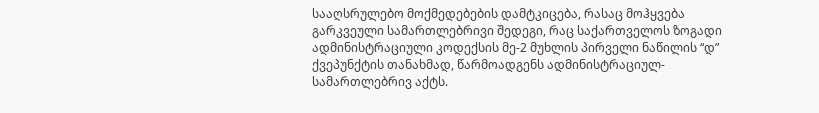სააღსრულებო მოქმედებების დამტკიცება, რასაც მოჰყვება გარკვეული სამართლებრივი შედეგი, რაც საქართველოს ზოგადი ადმინისტრაციული კოდექსის მე-2 მუხლის პირველი ნაწილის “დ” ქვეპუნქტის თანახმად, წარმოადგენს ადმინისტრაციულ-სამართლებრივ აქტს.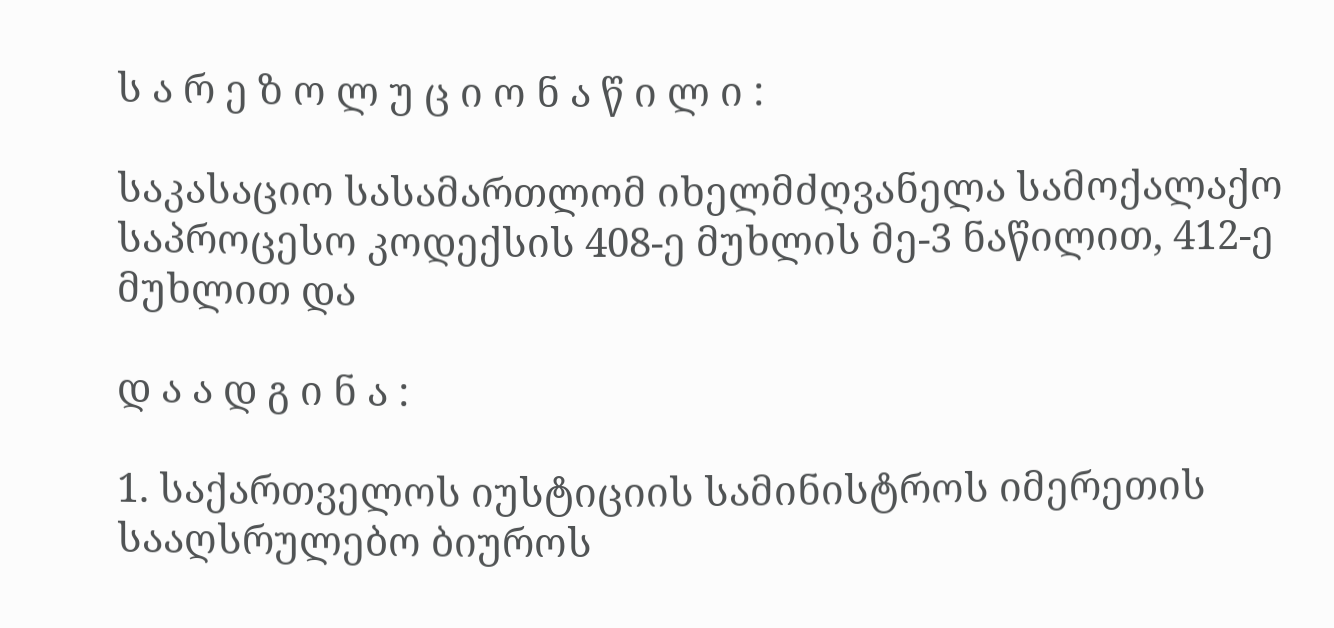ს ა რ ე ზ ო ლ უ ც ი ო ნ ა წ ი ლ ი :

საკასაციო სასამართლომ იხელმძღვანელა სამოქალაქო საპროცესო კოდექსის 408-ე მუხლის მე-3 ნაწილით, 412-ე მუხლით და

დ ა ა დ გ ი ნ ა :

1. საქართველოს იუსტიციის სამინისტროს იმერეთის სააღსრულებო ბიუროს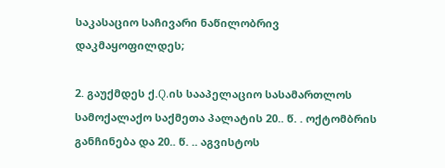საკასაციო საჩივარი ნაწილობრივ დაკმაყოფილდეს;

2. გაუქმდეს ქ.Q.ის სააპელაციო სასამართლოს სამოქალაქო საქმეთა პალატის 20.. წ. . ოქტომბრის განჩინება და 20.. წ. .. აგვისტოს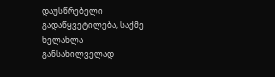დაუსწრებელი გადაწყვეტილება, საქმე ხელახლა განსახილველად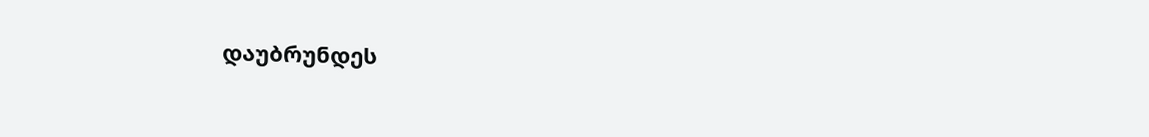დაუბრუნდეს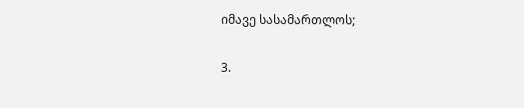იმავე სასამართლოს;

3.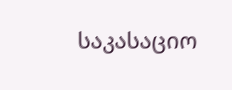საკასაციო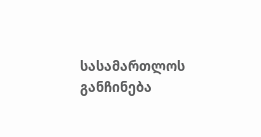სასამართლოს განჩინება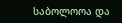საბოლოოა და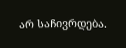არ საჩივრდება.